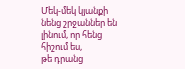Մեկ-մեկ կյանքի նենց շրջաններ են լինում, որ հենց հիշում ես,
թե դրանց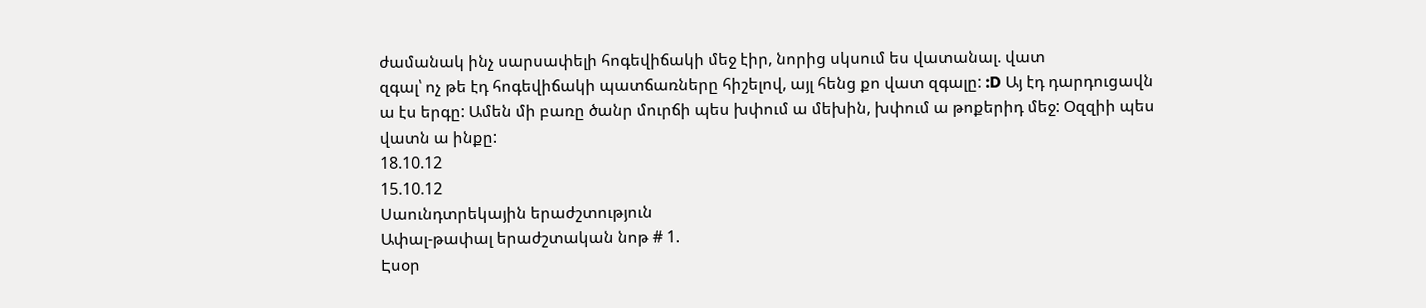ժամանակ ինչ սարսափելի հոգեվիճակի մեջ էիր, նորից սկսում ես վատանալ. վատ
զգալ՝ ոչ թե էդ հոգեվիճակի պատճառները հիշելով, այլ հենց քո վատ զգալը: :D Այ էդ դարդուցավն
ա էս երգը: Ամեն մի բառը ծանր մուրճի պես խփում ա մեխին, խփում ա թոքերիդ մեջ: Օզզիի պես վատն ա ինքը:
18.10.12
15.10.12
Սաունդտրեկային երաժշտություն
Ափալ-թափալ երաժշտական նոթ # 1.
Էսօր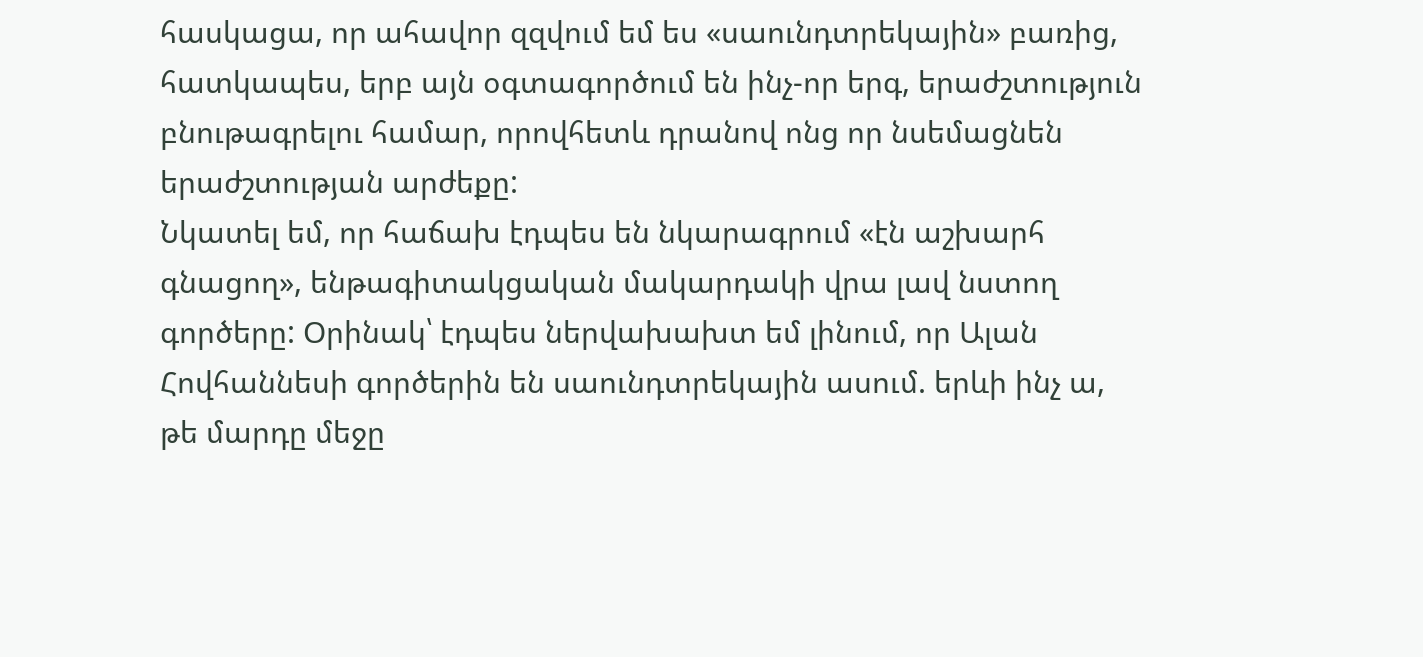հասկացա, որ ահավոր զզվում եմ ես «սաունդտրեկային» բառից, հատկապես, երբ այն օգտագործում են ինչ-որ երգ, երաժշտություն բնութագրելու համար, որովհետև դրանով ոնց որ նսեմացնեն երաժշտության արժեքը:
Նկատել եմ, որ հաճախ էդպես են նկարագրում «էն աշխարհ գնացող», ենթագիտակցական մակարդակի վրա լավ նստող գործերը: Օրինակ՝ էդպես ներվախախտ եմ լինում, որ Ալան Հովհաննեսի գործերին են սաունդտրեկային ասում. երևի ինչ ա, թե մարդը մեջը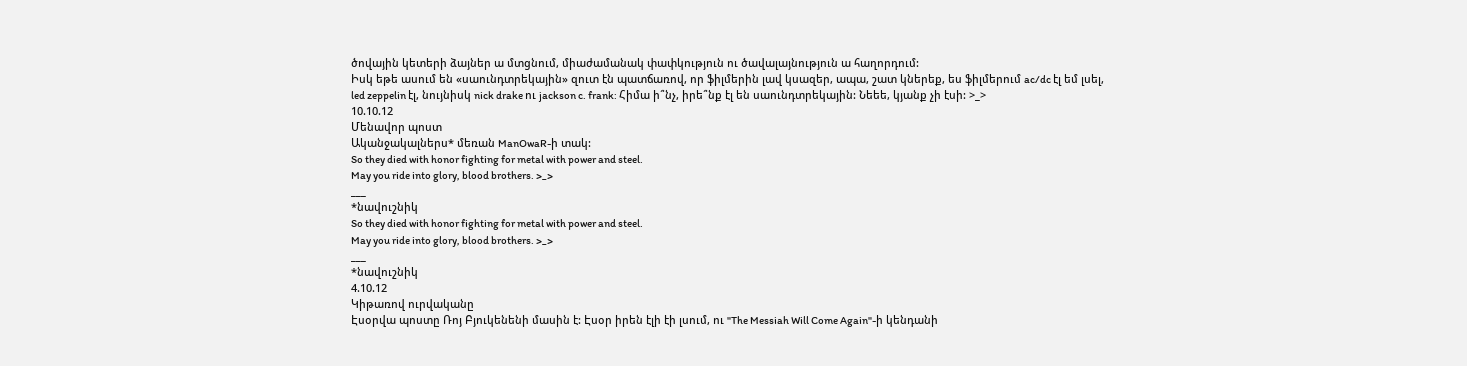ծովային կետերի ձայներ ա մտցնում, միաժամանակ փափկություն ու ծավալայնություն ա հաղորդում:
Իսկ եթե ասում են «սաունդտրեկային» զուտ էն պատճառով, որ ֆիլմերին լավ կսազեր, ապա, շատ կներեք, ես ֆիլմերում ac/dc էլ եմ լսել, led zeppelin էլ, նույնիսկ nick drake ու jackson c. frank: Հիմա ի՞նչ, իրե՞նք էլ են սաունդտրեկային: Նեեե, կյանք չի էսի: >_>
10.10.12
Մենավոր պոստ
Ականջակալներս* մեռան ManOwaR-ի տակ:
So they died with honor fighting for metal with power and steel.
May you ride into glory, blood brothers. >_>
___
*նավուշնիկ
So they died with honor fighting for metal with power and steel.
May you ride into glory, blood brothers. >_>
___
*նավուշնիկ
4.10.12
Կիթառով ուրվականը
Էսօրվա պոստը Ռոյ Բյուկենենի մասին է: Էսօր իրեն էլի էի լսում, ու "The Messiah Will Come Again"-ի կենդանի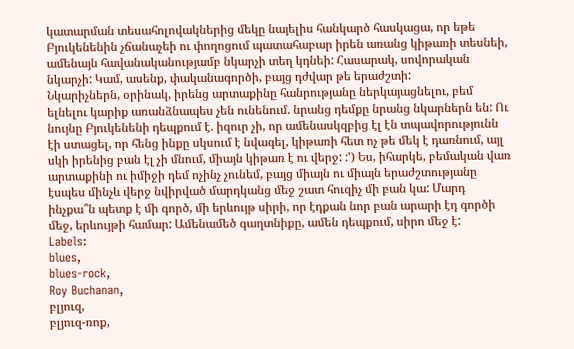կատարման տեսահոլովակներից մեկը նայելիս հանկարծ հասկացա, որ եթե Բյուկենենին չճանաչեի ու փողոցում պատահաբար իրեն առանց կիթառի տեսնեի, ամենայն հավանականությամբ նկարչի տեղ կդնեի: Հասարակ, սովորական նկարչի: Կամ, ասենք, փականագործի, բայց դժվար թե երաժշտի:
Նկարիչներն, օրինակ, իրենց արտաքինը հանրությանը ներկայացնելու, բեմ ելնելու կարիք առանձնապես չեն ունենում. նրանց դեմքը նրանց նկարներն են: Ու նույնը Բյուկենենի դեպքում է. իզուր չի, որ ամենասկզբից էլ էն տպավորությունն էի ստացել, որ հենց ինքը սկսում է նվագել, կիթառի հետ ոչ թե մեկ է դառնում, այլ սկի իրենից բան էլ չի մնում, միայն կիթառ է ու վերջ: :') Ես, իհարկե, բեմական վառ արտաքինի ու իմիջի դեմ ոչինչ չունեմ, բայց միայն ու միայն երաժշտությանը էսպես մինչև վերջ նվիրված մարդկանց մեջ շատ հուզիչ մի բան կա: Մարդ ինչքա՞ն պետք է մի գործ, մի երևույթ սիրի, որ էդքան նոր բան արարի էդ գործի մեջ, երևույթի համար: Ամենամեծ գաղտնիքը, ամեն դեպքում, սիրո մեջ է:
Labels:
blues,
blues-rock,
Roy Buchanan,
բլյուզ,
բլյուզ-ռոք,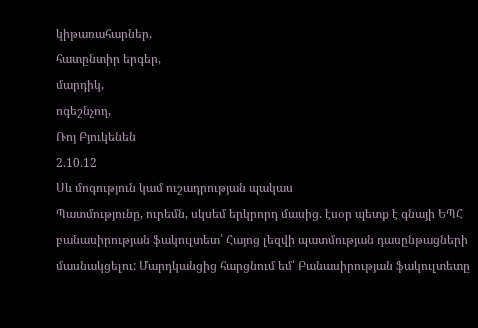կիթառահարներ,
հատընտիր երգեր,
մարդիկ,
ոգեշնչող,
Ռոյ Բյուկենեն
2.10.12
Սև մոգություն կամ ուշադրության պակաս
Պատմությունը, ուրեմն, սկսեմ երկրորդ մասից. էսօր պետք է գնայի ԵՊՀ բանասիրության ֆակուլտետ՝ Հայոց լեզվի պատմության դասընթացների մասնակցելու: Մարդկանցից հարցնում եմ՝ Բանասիրության ֆակուլտետը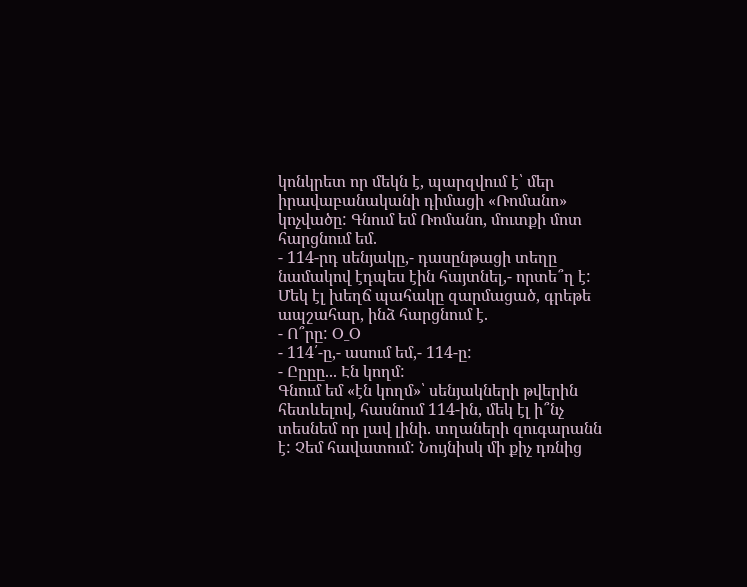կոնկրետ որ մեկն է, պարզվում է՝ մեր իրավաբանականի դիմացի «Ռոմանո» կոչվածը: Գնում եմ Ռոմանո, մուտքի մոտ հարցնում եմ.
- 114-րդ սենյակը,- դասընթացի տեղը նամակով էդպես էին հայտնել,- որտե՞ղ է:
Մեկ էլ խեղճ պահակը զարմացած, գրեթե ապշահար, ինձ հարցնում է.
- Ո՞րը: O_O
- 114՛-ը,- ասում եմ,- 114-ը:
- Ըըըը... Էն կողմ:
Գնում եմ «էն կողմ»՝ սենյակների թվերին հետևելով, հասնում 114-ին, մեկ էլ ի՞նչ տեսնեմ որ լավ լինի. տղաների զուգարանն է: Չեմ հավատում: Նույնիսկ մի քիչ դռնից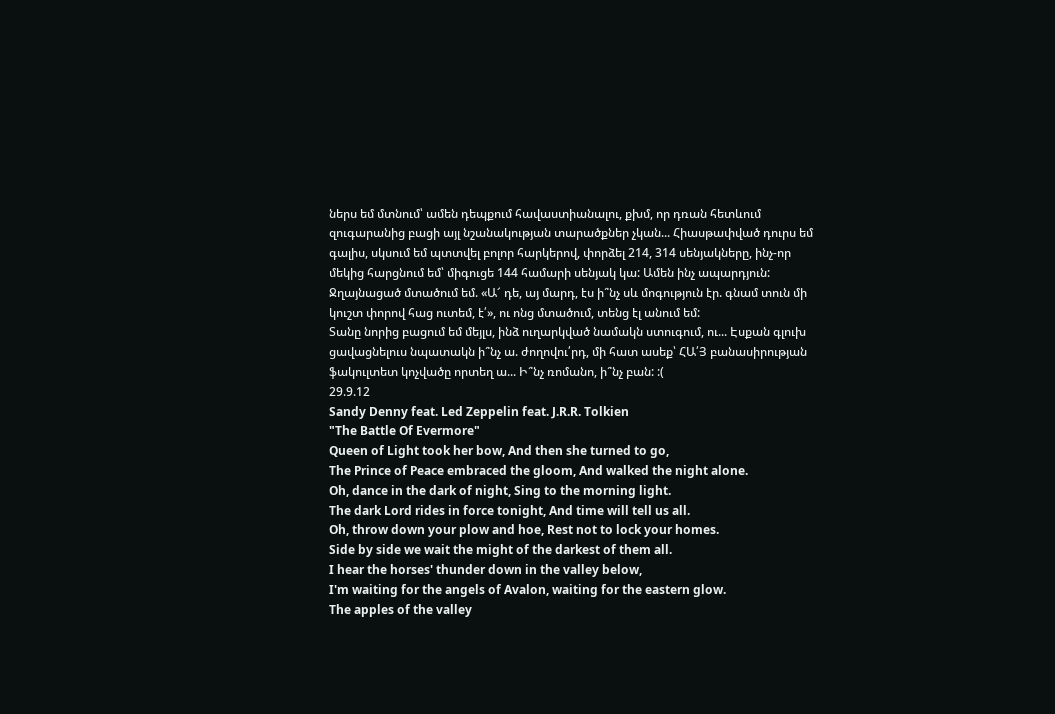ներս եմ մտնում՝ ամեն դեպքում հավաստիանալու, քխմ, որ դռան հետևում զուգարանից բացի այլ նշանակության տարածքներ չկան... Հիասթափված դուրս եմ գալիս, սկսում եմ պտտվել բոլոր հարկերով, փորձել 214, 314 սենյակները, ինչ-որ մեկից հարցնում եմ՝ միգուցե 144 համարի սենյակ կա: Ամեն ինչ ապարդյուն: Ջղայնացած մտածում եմ. «Ա՜ դե, այ մարդ, էս ի՞նչ սև մոգություն էր. գնամ տուն մի կուշտ փորով հաց ուտեմ, է՛», ու ոնց մտածում, տենց էլ անում եմ:
Տանը նորից բացում եմ մեյլս, ինձ ուղարկված նամակն ստուգում, ու... Էսքան գլուխ ցավացնելուս նպատակն ի՞նչ ա. ժողովու՛րդ, մի հատ ասեք՝ ՀԱ՛Յ բանասիրության ֆակուլտետ կոչվածը որտեղ ա... Ի՞նչ ռոմանո, ի՞նչ բան: :(
29.9.12
Sandy Denny feat. Led Zeppelin feat. J.R.R. Tolkien
"The Battle Of Evermore"
Queen of Light took her bow, And then she turned to go,
The Prince of Peace embraced the gloom, And walked the night alone.
Oh, dance in the dark of night, Sing to the morning light.
The dark Lord rides in force tonight, And time will tell us all.
Oh, throw down your plow and hoe, Rest not to lock your homes.
Side by side we wait the might of the darkest of them all.
I hear the horses' thunder down in the valley below,
I'm waiting for the angels of Avalon, waiting for the eastern glow.
The apples of the valley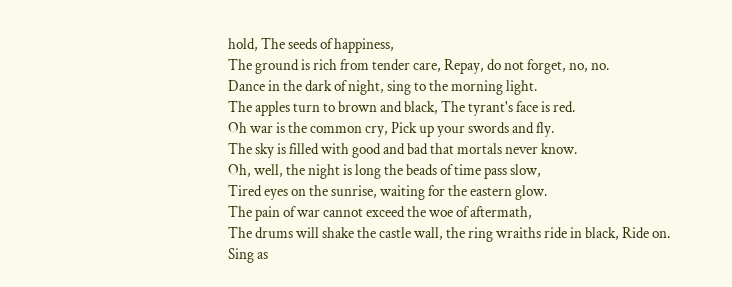hold, The seeds of happiness,
The ground is rich from tender care, Repay, do not forget, no, no.
Dance in the dark of night, sing to the morning light.
The apples turn to brown and black, The tyrant's face is red.
Oh war is the common cry, Pick up your swords and fly.
The sky is filled with good and bad that mortals never know.
Oh, well, the night is long the beads of time pass slow,
Tired eyes on the sunrise, waiting for the eastern glow.
The pain of war cannot exceed the woe of aftermath,
The drums will shake the castle wall, the ring wraiths ride in black, Ride on.
Sing as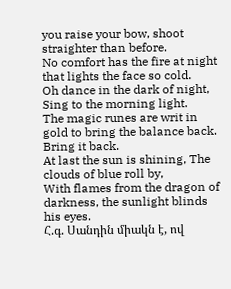you raise your bow, shoot straighter than before.
No comfort has the fire at night that lights the face so cold.
Oh dance in the dark of night, Sing to the morning light.
The magic runes are writ in gold to bring the balance back. Bring it back.
At last the sun is shining, The clouds of blue roll by,
With flames from the dragon of darkness, the sunlight blinds his eyes.
Հ.գ. Սանդին միակն է, ով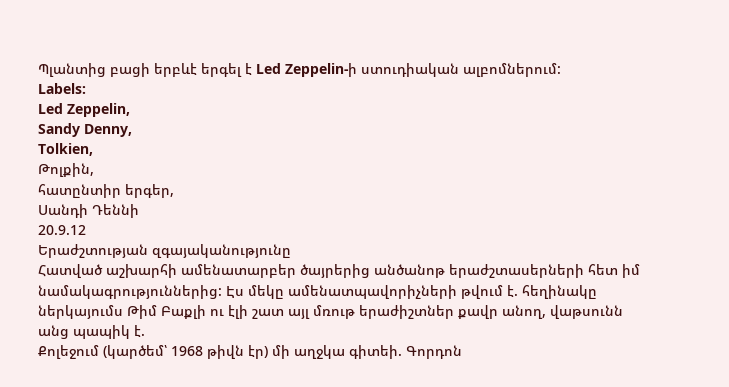Պլանտից բացի երբևէ երգել է Led Zeppelin-ի ստուդիական ալբոմներում:
Labels:
Led Zeppelin,
Sandy Denny,
Tolkien,
Թոլքին,
հատընտիր երգեր,
Սանդի Դեննի
20.9.12
Երաժշտության զգայականությունը
Հատված աշխարհի ամենատարբեր ծայրերից անծանոթ երաժշտասերների հետ իմ նամակագրություններից: Էս մեկը ամենատպավորիչների թվում է. հեղինակը ներկայումս Թիմ Բաքլի ու էլի շատ այլ մռութ երաժիշտներ քավր անող, վաթսունն անց պապիկ է.
Քոլեջում (կարծեմ՝ 1968 թիվն էր) մի աղջկա գիտեի. Գորդոն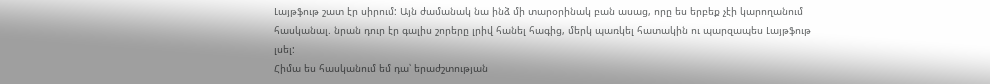Լայթֆութ շատ էր սիրում: Այն ժամանակ նա ինձ մի տարօրինակ բան ասաց, որը ես երբեք չէի կարողանում հասկանալ. նրան դուր էր գալիս շորերը լրիվ հանել հագից, մերկ պառկել հատակին ու պարզապես Լայթֆութ լսել:
Հիմա ես հասկանում եմ դա՝ երաժշտության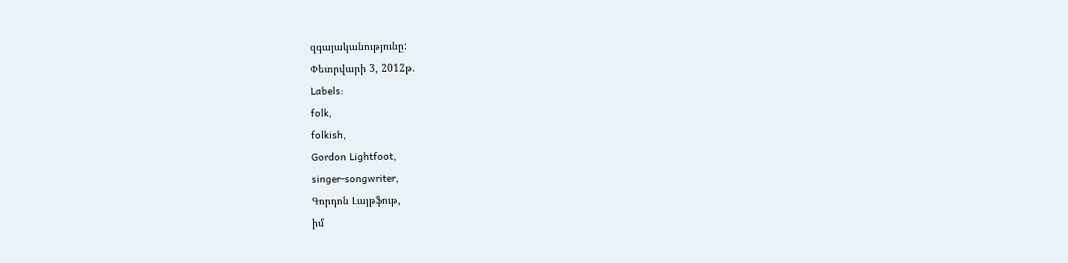զգայականությունը:
Փետրվարի 3, 2012թ.
Labels:
folk,
folkish,
Gordon Lightfoot,
singer-songwriter,
Գորդոն Լայթֆութ,
իմ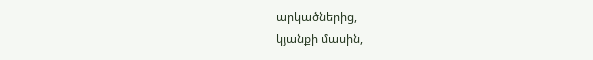արկածներից,
կյանքի մասին,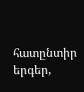հատընտիր երգեր,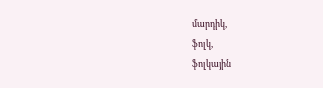մարդիկ,
ֆոլկ,
ֆոլկային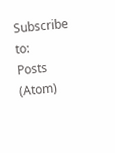Subscribe to:
Posts (Atom)